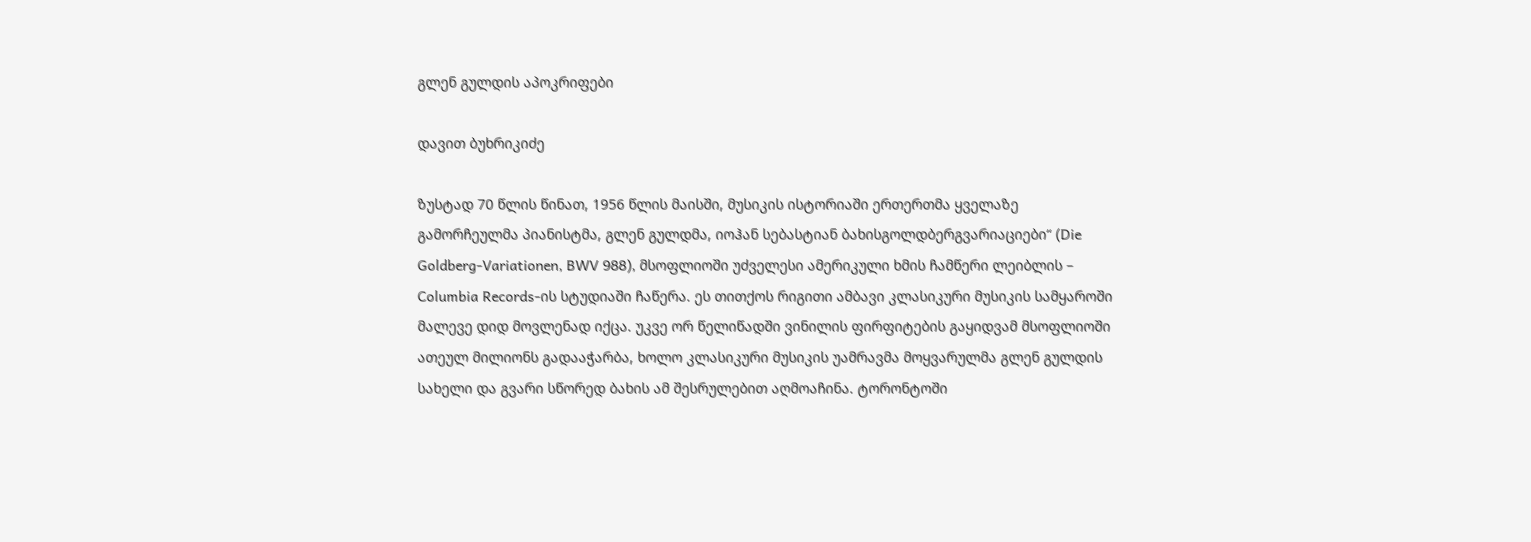გლენ გულდის აპოკრიფები

დავით ბუხრიკიძე

ზუსტად 70 წლის წინათ, 1956 წლის მაისში, მუსიკის ისტორიაში ერთერთმა ყველაზე გამორჩეულმა პიანისტმა, გლენ გულდმა, იოჰან სებასტიან ბახისგოლდბერგვარიაციები“ (Die Goldberg-Variationen, BWV 988), მსოფლიოში უძველესი ამერიკული ხმის ჩამწერი ლეიბლის – Columbia Records-ის სტუდიაში ჩაწერა. ეს თითქოს რიგითი ამბავი კლასიკური მუსიკის სამყაროში მალევე დიდ მოვლენად იქცა. უკვე ორ წელიწადში ვინილის ფირფიტების გაყიდვამ მსოფლიოში ათეულ მილიონს გადააჭარბა, ხოლო კლასიკური მუსიკის უამრავმა მოყვარულმა გლენ გულდის სახელი და გვარი სწორედ ბახის ამ შესრულებით აღმოაჩინა. ტორონტოში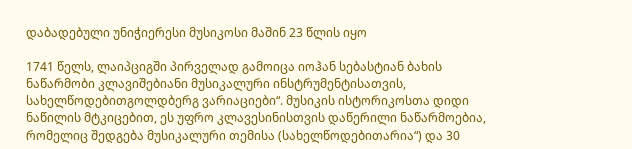დაბადებული უნიჭიერესი მუსიკოსი მაშინ 23 წლის იყო

1741 წელს, ლაიპციგში პირველად გამოიცა იოჰან სებასტიან ბახის ნაწარმობი კლავიშებიანი მუსიკალური ინსტრუმენტისათვის, სახელწოდებითგოლდბერგ ვარიაციები“. მუსიკის ისტორიკოსთა დიდი ნაწილის მტკიცებით, ეს უფრო კლავესინისთვის დაწერილი ნაწარმოებია, რომელიც შედგება მუსიკალური თემისა (სახელწოდებითარია“) და 30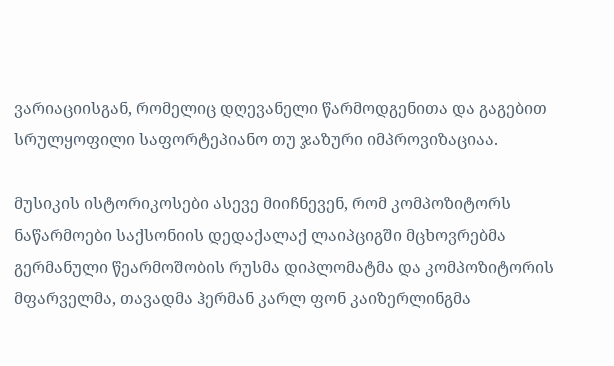ვარიაციისგან, რომელიც დღევანელი წარმოდგენითა და გაგებით სრულყოფილი საფორტეპიანო თუ ჯაზური იმპროვიზაციაა.

მუსიკის ისტორიკოსები ასევე მიიჩნევენ, რომ კომპოზიტორს ნაწარმოები საქსონიის დედაქალაქ ლაიპციგში მცხოვრებმა გერმანული წეარმოშობის რუსმა დიპლომატმა და კომპოზიტორის მფარველმა, თავადმა ჰერმან კარლ ფონ კაიზერლინგმა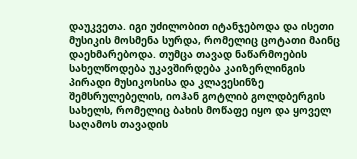დაუკვეთა. იგი უძილობით იტანჯებოდა და ისეთი მუსიკის მოსმენა სურდა, რომელიც ცოტათი მაინც დაეხმარებოდა. თუმცა თავად ნაწარმოების სახელწოდება უკავშირდება კაიზერლინგის პირადი მუსიკოსისა და კლავესინზე შემსრულებელის, იოჰან გოტლიბ გოლდბერგის სახელს, რომელიც ბახის მოწაფე იყო და ყოველ საღამოს თავადის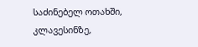საძინებელ ოთახში, კლავესინზე,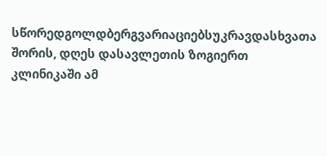სწორედგოლდბერგვარიაციებსუკრავდასხვათა შორის, დღეს დასავლეთის ზოგიერთ კლინიკაში ამ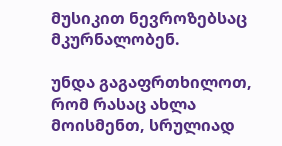მუსიკით ნევროზებსაც მკურნალობენ.

უნდა გაგაფრთხილოთ, რომ რასაც ახლა მოისმენთ, სრულიად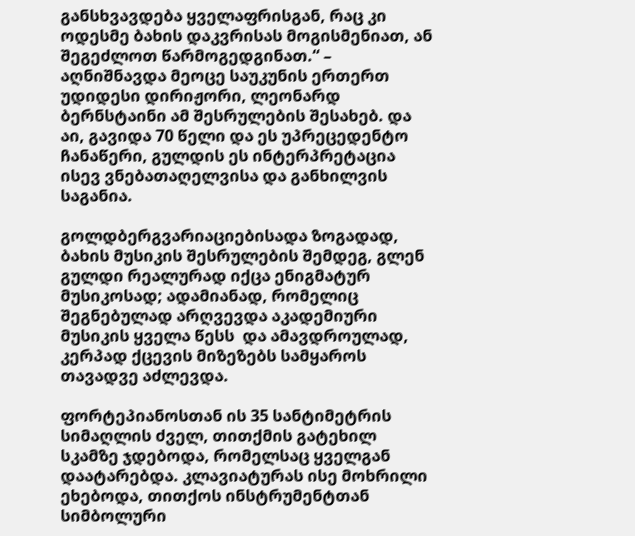განსხვავდება ყველაფრისგან, რაც კი ოდესმე ბახის დაკვრისას მოგისმენიათ, ან შეგეძლოთ წარმოგედგინათ.“ – აღნიშნავდა მეოცე საუკუნის ერთერთ უდიდესი დირიჟორი, ლეონარდ ბერნსტაინი ამ შესრულების შესახებ. და აი, გავიდა 70 წელი და ეს უპრეცედენტო ჩანაწერი, გულდის ეს ინტერპრეტაცია ისევ ვნებათაღელვისა და განხილვის საგანია.

გოლდბერგვარიაციებისადა ზოგადად, ბახის მუსიკის შესრულების შემდეგ, გლენ გულდი რეალურად იქცა ენიგმატურ მუსიკოსად; ადამიანად, რომელიც შეგნებულად არღვევდა აკადემიური მუსიკის ყველა წესს  და ამავდროულად, კერპად ქცევის მიზეზებს სამყაროს თავადვე აძლევდა.

ფორტეპიანოსთან ის 35 სანტიმეტრის სიმაღლის ძველ, თითქმის გატეხილ სკამზე ჯდებოდა, რომელსაც ყველგან დაატარებდა. კლავიატურას ისე მოხრილი ეხებოდა, თითქოს ინსტრუმენტთან სიმბოლური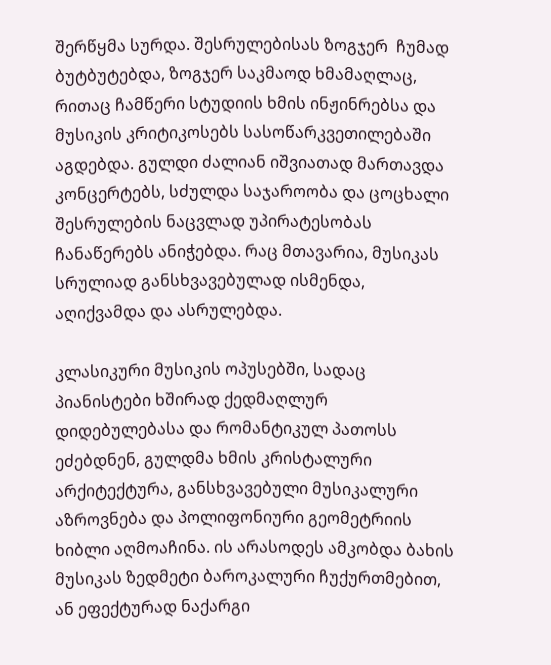შერწყმა სურდა. შესრულებისას ზოგჯერ  ჩუმად ბუტბუტებდა, ზოგჯერ საკმაოდ ხმამაღლაც, რითაც ჩამწერი სტუდიის ხმის ინჟინრებსა და მუსიკის კრიტიკოსებს სასოწარკვეთილებაში აგდებდა. გულდი ძალიან იშვიათად მართავდა კონცერტებს, სძულდა საჯაროობა და ცოცხალი შესრულების ნაცვლად უპირატესობას ჩანაწერებს ანიჭებდა. რაც მთავარია, მუსიკას სრულიად განსხვავებულად ისმენდა, აღიქვამდა და ასრულებდა.

კლასიკური მუსიკის ოპუსებში, სადაც პიანისტები ხშირად ქედმაღლურ დიდებულებასა და რომანტიკულ პათოსს ეძებდნენ, გულდმა ხმის კრისტალური არქიტექტურა, განსხვავებული მუსიკალური აზროვნება და პოლიფონიური გეომეტრიის ხიბლი აღმოაჩინა. ის არასოდეს ამკობდა ბახის მუსიკას ზედმეტი ბაროკალური ჩუქურთმებით, ან ეფექტურად ნაქარგი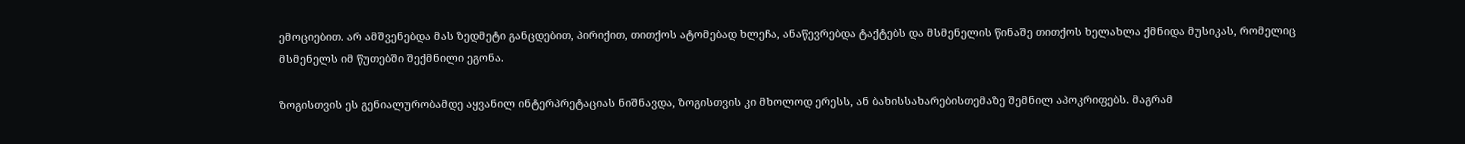ემოციებით. არ ამშვენებდა მას ზედმეტი განცდებით, პირიქით, თითქოს ატომებად ხლეჩა, ანაწევრებდა ტაქტებს და მსმენელის წინაშე თითქოს ხელახლა ქმნიდა მუსიკას, რომელიც მსმენელს იმ წუთებში შექმნილი ეგონა.

ზოგისთვის ეს გენიალურობამდე აყვანილ ინტერპრეტაციას ნიშნავდა, ზოგისთვის კი მხოლოდ ერესს, ან ბახისსახარებისთემაზე შემნილ აპოკრიფებს. მაგრამ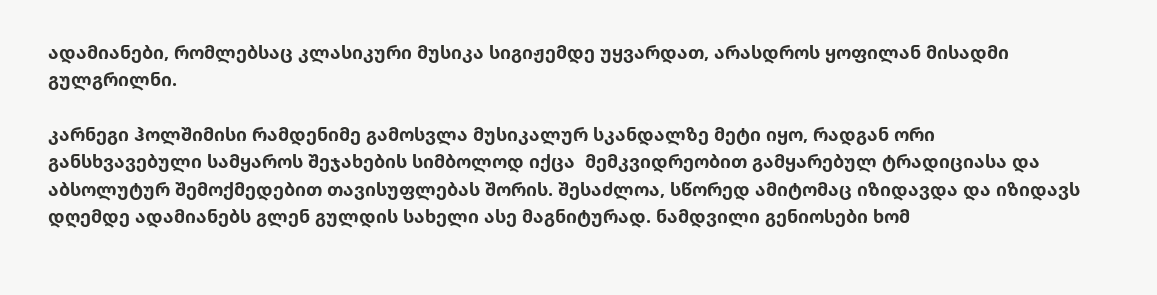ადამიანები, რომლებსაც კლასიკური მუსიკა სიგიჟემდე უყვარდათ, არასდროს ყოფილან მისადმი გულგრილნი.

კარნეგი ჰოლშიმისი რამდენიმე გამოსვლა მუსიკალურ სკანდალზე მეტი იყო, რადგან ორი განსხვავებული სამყაროს შეჯახების სიმბოლოდ იქცა  მემკვიდრეობით გამყარებულ ტრადიციასა და აბსოლუტურ შემოქმედებით თავისუფლებას შორის. შესაძლოა, სწორედ ამიტომაც იზიდავდა და იზიდავს დღემდე ადამიანებს გლენ გულდის სახელი ასე მაგნიტურად. ნამდვილი გენიოსები ხომ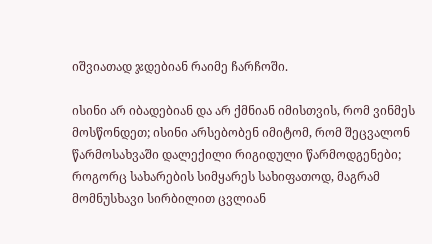იშვიათად ჯდებიან რაიმე ჩარჩოში.

ისინი არ იბადებიან და არ ქმნიან იმისთვის, რომ ვინმეს მოსწონდეთ; ისინი არსებობენ იმიტომ, რომ შეცვალონ წარმოსახვაში დალექილი რიგიდული წარმოდგენები; როგორც სახარების სიმყარეს სახიფათოდ, მაგრამ მომნუსხავი სირბილით ცვლიან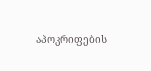აპოკრიფების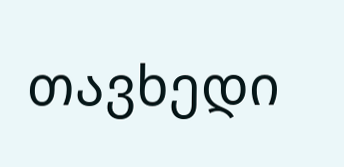თავხედი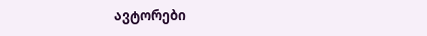ავტორები